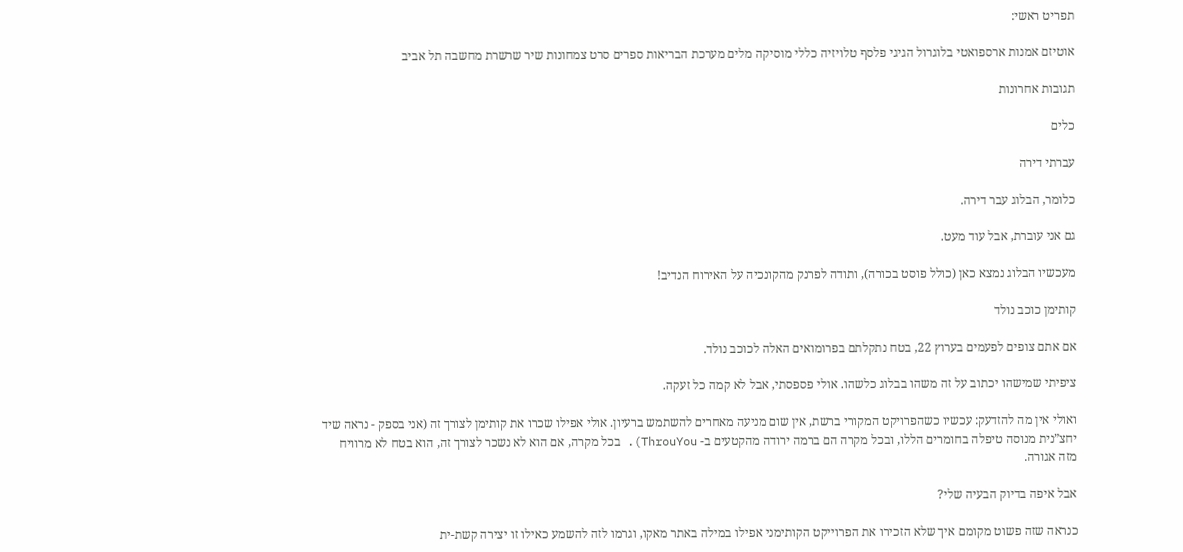תפריט ראשי:

אוטיזם אמנות ארספואטי בלוגרול הגיגי פלסף טלויזיה כללי מוסיקה מלים מערכת הבריאות ספרים סרט צמחונות שיר שרשרת מחשבה תל אביב

תגובות אחרונות

כלים

עברתי דירה

כלומר, הבלוג עבר דירה.

גם אני עוברת, אבל עוד מעט.

מעכשיו הבלוג נמצא כאן (כולל פוסט בכורה), ותודה לפרנק מהקונכיה על האירוח הנדיב!

קותימן כוכב נולד

אם אתם צופים לפעמים בערוץ 22, בטח נתקלתם בפרומואים האלה לכוכב נולד.

ציפיתי שמישהו יכתוב על זה משהו בבלוג כלשהו. אולי פספסתי, אבל לא קמה כל זעקה.

ואולי אין מה להזדעק: עכשיו כשהפרויקט המקורי ברשת, אין שום מניעה מאחרים להשתמש ברעיון. אולי אפילו שכרו את קותימן לצורך זה (אני בספק - נראה שיד יחצ”נית מנוסה טיפלה בחומרים הללו, ובכל מקרה הם ברמה ירודה מהקטעים ב- ThrouYou). בכל מקרה, אם הוא לא נשכר לצורך זה, הוא בטח לא מרוויח מזה אגורה.

אבל איפה בדיוק הבעיה שלי?

כנראה שזה פשוט מקומם איך שלא הזכירו את הפרוייקט הקותימני אפילו במילה באתר מאקו, וגרמו לזה להשמע כאילו זו יצירה קשת-ית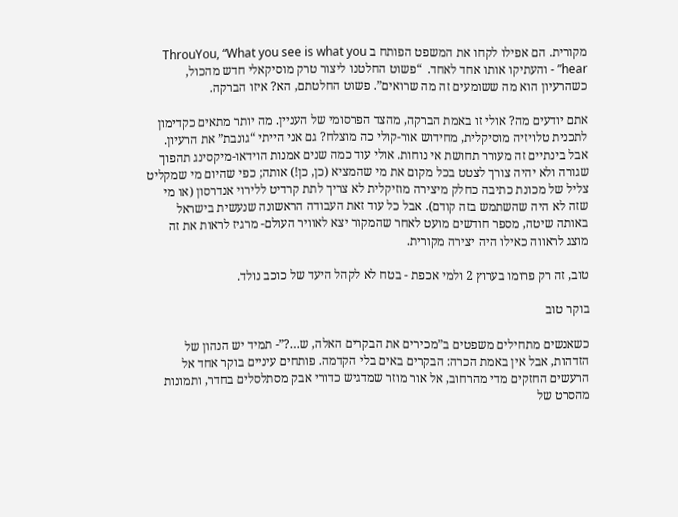מקורית. הם אפילו לקחו את המשפט הפותח ב ThrouYou, “What you see is what you hear” - והעתיקו אותו אחד לאחד.  “פשוט החלטנו ליצור טרק מוסיקאלי חדש מהכול, כשהרעיון הוא מה ששומעים זה מה שרואים”. פשוט החלטתם, הא? איזו הברקה.

אתם יודעים מה? אולי זו באמת הברקה, מהצד הפרסומי של העניין. מה יותר מתאים כקדימון לתכנית טלויזיה מוסיקלית, מחידוש אור-קולי כה מוצלח? גם אני הייתי “גונבת” את הרעיון. אבל בינתיים זה מעורר תחושת אי נוחות. אולי עוד כמה שנים אמנות הוידאו-מיקסינג תהפוך שגורה ולא יהיה צורך לצטט בכל מקום את מי שהמציא (כן, כן!) אותה; כפי שהיום מי שמקליט צליל של מכונת כתיבה כחלק מיצירה מוזיקלית לא צריך לתת קרדיט ללירוי אנדרסון (או מי שזה לא היה שהשתמש בזה קודם). אבל כל עוד זאת העבודה הראשונה שנעשית בישראל באותה שיטה, מספר חודשים מועט לאחר שהמקור יצא לאוויר העולם- מרגיז לראות את זה מוצג לראווה כאילו היה יצירה מקורית.

טוב, זה רק פרומו בערוץ 2 ולמי אכפת - בטח לא לקהל היעד של כוכב נולד.

בוקר טוב

כשאנשים מתחילים משפטים ב”מכירים את הבקרים האלה, ש…?”- תמיד יש הנהון של הזדהות, אבל אין באמת הכרה: הבקרים באים בלי הקדמה. פותחים עיניים בוקר אחד אל הרעשים החזקים מדי מהרחוב, אל אור מוזר שמדגיש כדורי אבק מסתלסלים בחדר, ותמונות מהסרט של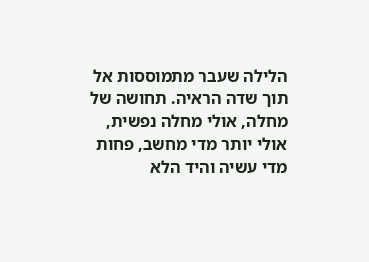הלילה שעבר מתמוססות אל תוך שדה הראיה. תחושה של מחלה, אולי מחלה נפשית, אולי יותר מדי מחשב, פחות מדי עשיה והיד הלא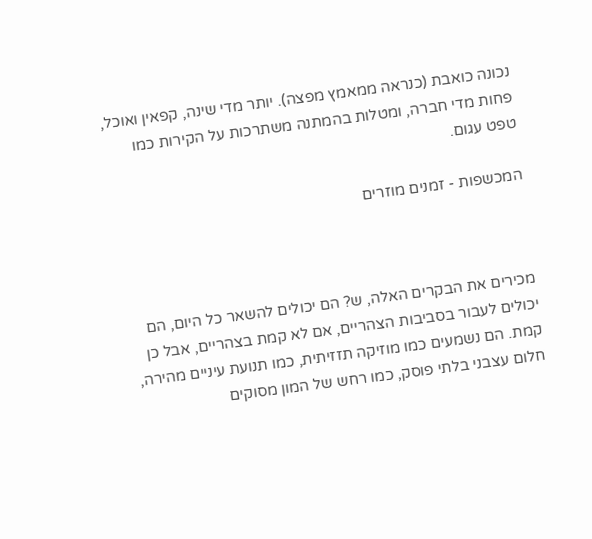נכונה כואבת (כנראה ממאמץ מפצה). יותר מדי שינה, קפאין ואוכל, פחות מדי חברה, ומטלות בהמתנה משתרכות על הקירות כמו טפט עגום.

המכשפות - זמנים מוזרים



מכירים את הבקרים האלה, ש? הם יכולים להשאר כל היום, הם יכולים לעבור בסביבות הצהריים, אם לא קמת בצהריים, אבל כן קמת. הם נשמעים כמו מוזיקה תזזיתית, כמו תנועת עיניים מהירה, חלום עצבני בלתי פוסק, כמו רחש של המון מסוקים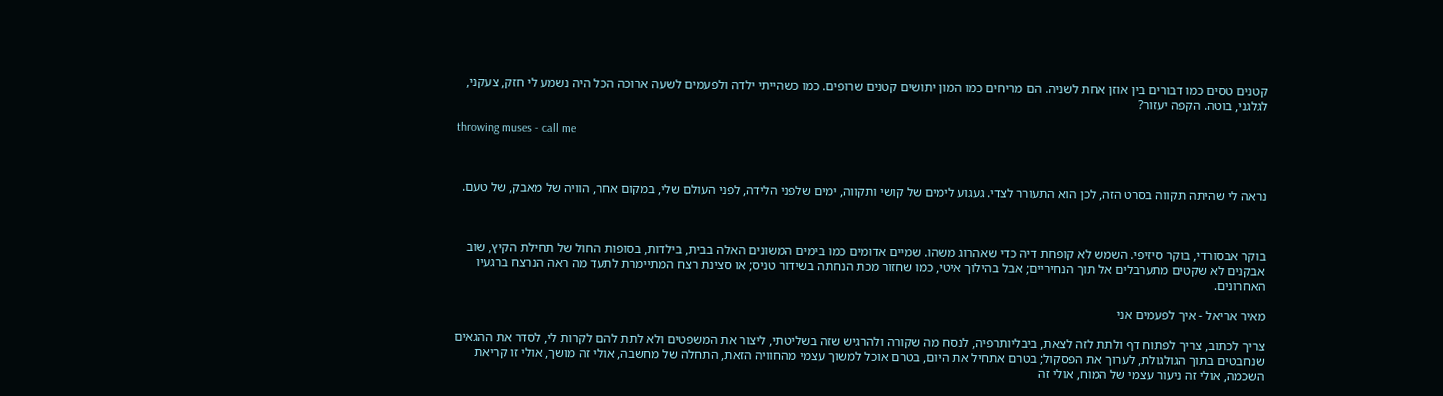קטנים טסים כמו דבורים בין אוזן אחת לשניה. הם מריחים כמו המון יתושים קטנים שרופים. כמו כשהייתי ילדה ולפעמים לשעה ארוכה הכל היה נשמע לי חזק, צעקני, לגלגני, בוטה. הקפה יעזור?

throwing muses - call me



נראה לי שהיתה תקווה בסרט הזה, לכן הוא התעורר לצדי. געגוע לימים של קושי ותקווה, ימים שלפני הלידה, לפני העולם שלי, במקום אחר, הוויה של מאבק, של טעם.



בוקר אבסורדי, בוקר סיזיפי. השמש לא קופחת דיה כדי שאהרוג משהו. שמיים אדומים כמו בימים המשונים האלה בבית, בילדות, בסופות החול של תחילת הקיץ, שוב אבקנים לא שקטים מתערבלים אל תוך הנחיריים; אבל בהילוך איטי, כמו שחזור מכת הנחתה בשידור טניס; או סצינת רצח המתיימרת לתעד מה ראה הנרצח ברגעיו האחרונים.

מאיר אריאל - איך לפעמים אני

צריך לכתוב, צריך לפתוח דף ולתת לזה לצאת, ביבליותרפיה, לנסח מה שקורה ולהרגיש שזה בשליטתי, ליצור את המשפטים ולא לתת להם לקרות לי, לסדר את ההגאים שנחבטים בתוך הגולגולת, לערוך את הפסקול; בטרם אתחיל את היום, בטרם אוכל למשוך עצמי מהחוויה הזאת, התחלה של מחשבה, אולי זה מושך, אולי זו קריאת השכמה, אולי זה ניעור עצמי של המוח, אולי זה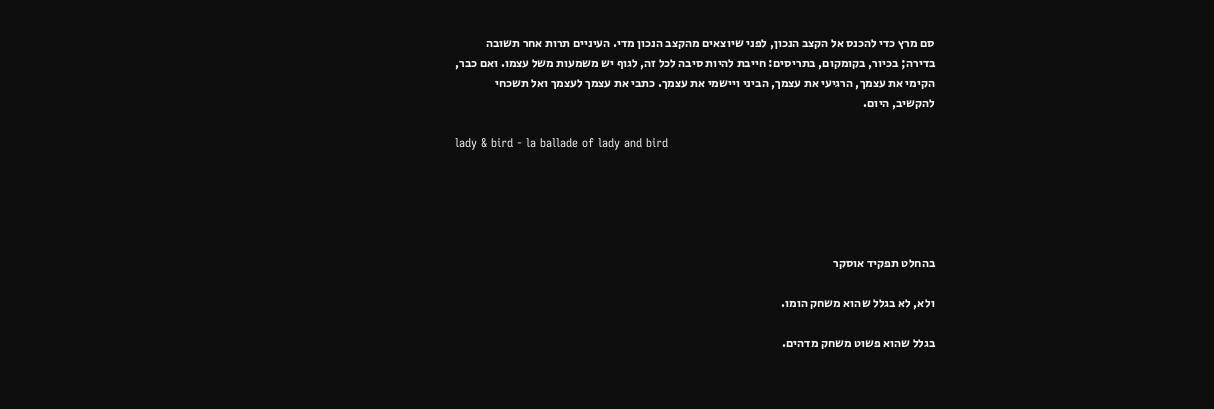סם מרץ כדי להכנס אל הקצב הנכון, לפני שיוצאים מהקצב הנכון מדי. העיניים תרות אחר תשובה בדירה; בכיור, בקומקום, בתריסים: חייבת להיות סיבה לכל זה, לגוף יש משמעות משל עצמו. ואם כבר, הקימי את עצמך, הרגיעי את עצמך, הביני ויישמי את עצמך. כתבי את עצמך לעצמך ואל תשכחי להקשיב, היום.

lady & bird - la ballade of lady and bird





בהחלט תפקיד אוסקר

ולא, לא בגלל שהוא משחק הומו.

בגלל שהוא פשוט משחק מדהים.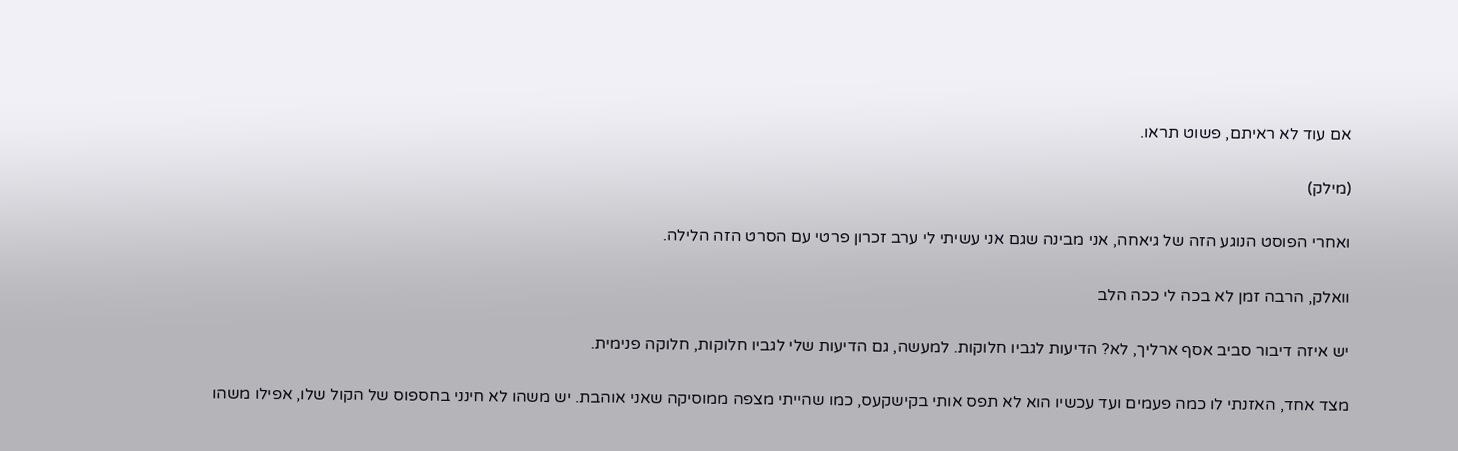אם עוד לא ראיתם, פשוט תראו.

(מילק)

ואחרי הפוסט הנוגע הזה של גיאחה, אני מבינה שגם אני עשיתי לי ערב זכרון פרטי עם הסרט הזה הלילה.

וואלק, הרבה זמן לא בכה לי ככה הלב

יש איזה דיבור סביב אסף ארליך, לא? הדיעות לגביו חלוקות. למעשה, גם הדיעות שלי לגביו חלוקות, חלוקה פנימית.

מצד אחד, האזנתי לו כמה פעמים ועד עכשיו הוא לא תפס אותי בקישקעס, כמו שהייתי מצפה ממוסיקה שאני אוהבת. יש משהו לא חינני בחספוס של הקול שלו, אפילו משהו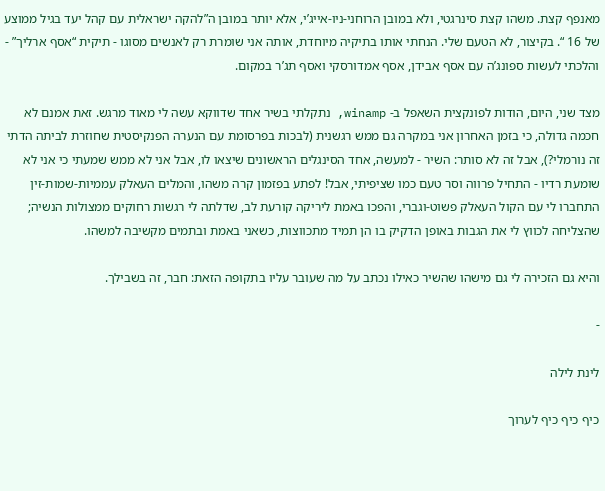מאנפף קצת. משהו קצת סינרגטי, ולא במובן הרוחני-ניו-אייג’י, אלא יותר במובן ה”להקה ישראלית עם קהל יעד בגיל ממוצע של 16 “. בקיצור, לא הטעם שלי. הנחתי אותו בתיקיה מיוחדת, אותה אני שומרת רק לאנשים מסוגו - תיקית “אסף ארליך” - והלכתי לעשות ספונג’ה עם אסף אבידן, אסף אמדורסקי ואסף תג’ר במקום.

מצד שני, היום, הודות לפונקצית השאפל ב- winamp, נתקלתי בשיר אחד שדווקא עשה לי מאוד מרגש. זאת אמנם לא חכמה גדולה, כי בזמן האחרון אני במקרה גם ממש רגשנית (לבכות בפרסומת עם הנערה הפנקיסטית שחוזרת לביתה הדתי זה נורמלי?), אבל זה לא סותר: השיר - למעשה, אחד הסינגלים הראשונים שיצאו לו, אבל אני לא ממש שמעתי כי אני לא שומעת רדיו - התחיל פרווה וסר טעם כמו שציפיתי, אבל! לפתע בפזמון קרה משהו, והמלים העאלק עממיות-שמות-זין התחברו לי עם הקול העאלק פשוט-וגברי, והפכו באמת ליריקה קורעת לב, שדלתה לי רגשות רחוקים ממצולות הנשיה; שהצליחה לכווץ לי את הגבות באופן הדקיק בו הן תמיד מתכווצות, כשאני באמת ובתמים מקשיבה למשהו.

והיא גם הזכירה לי גם מישהו שהשיר כאילו נכתב על מה שעובר עליו בתקופה הזאת: חבר, זה בשבילך.

-

לינת לילה

כיף כיף כיף לערוך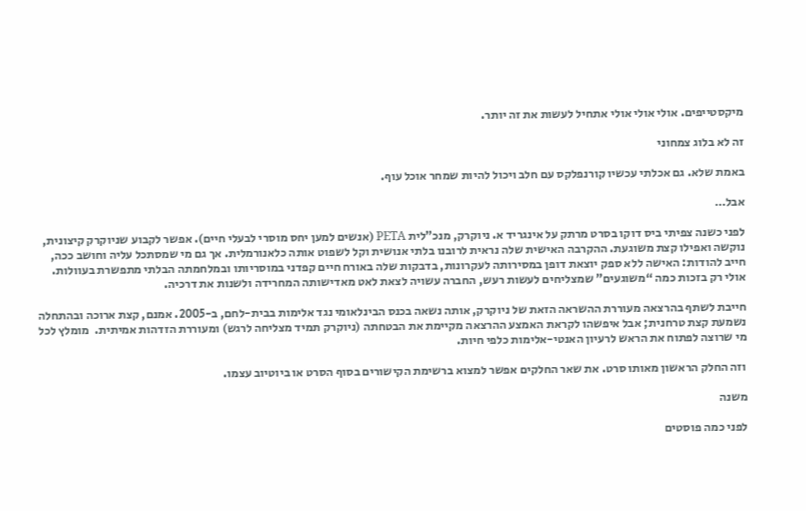מיקסטייפים. אולי אולי אולי אתחיל לעשות את זה יותר.

זה לא בלוג צמחוני

באמת שלא. גם אכלתי עכשיו קורנפלקס עם חלב ויכול להיות שמחר אוכל עוף.

אבל…

לפני כשנה צפיתי ביס דוקו בסרט מרתק על אינגריד א. ניוקרק, מנכ”לית PETA (אנשים למען יחס מוסרי לבעלי חיים). אפשר לקבוע שניוקרק קיצונית, נוקשה ואפילו קצת משוגעת. ההקרבה האישית שלה נראית לרובנו בלתי אנושית וקל לשפוט אותה כלאנורמלית. אך גם מי שמסתכל עליה וחושב ככה, חייב להודות: האישה ללא ספק יוצאת דופן במסירותה לעקרונות, בדבקות שלה באורח חיים קפדני במוסריותו ובמלחמתה הבלתי מתפשרת בעוולות. אולי רק בזכות כמה “משוגעים” שמצליחים לעשות רעש, החברה עשויה לצאת לאט מאדישותה המחרידה ולשנות את דרכיה.

חייבת לשתף בהרצאה מעוררת ההשראה הזאת של ניוקרק, אותה נשאה בכנס הבינלאומי נגד אלימות בבית-לחם, ב-2005. אמנם, קצת ארוכה ובהתחלה נשמעת קצת טרחנית; אבל איפשהו לקראת האמצע ההרצאה מקיימת את הבטחתה (ניוקרק תמיד מצליחה לרגש) ומעוררת הזדהות אמיתית.  מומלץ לכל מי שרוצה לפתוח את הראש לרעיון האנטי-אלימות כלפי חיות.

וזה החלק הראשון מאותו סרט. את שאר החלקים אפשר למצוא ברשימת הקישורים בסוף הסרט או ביוטיוב עצמו.

משנה

לפני כמה פוסטים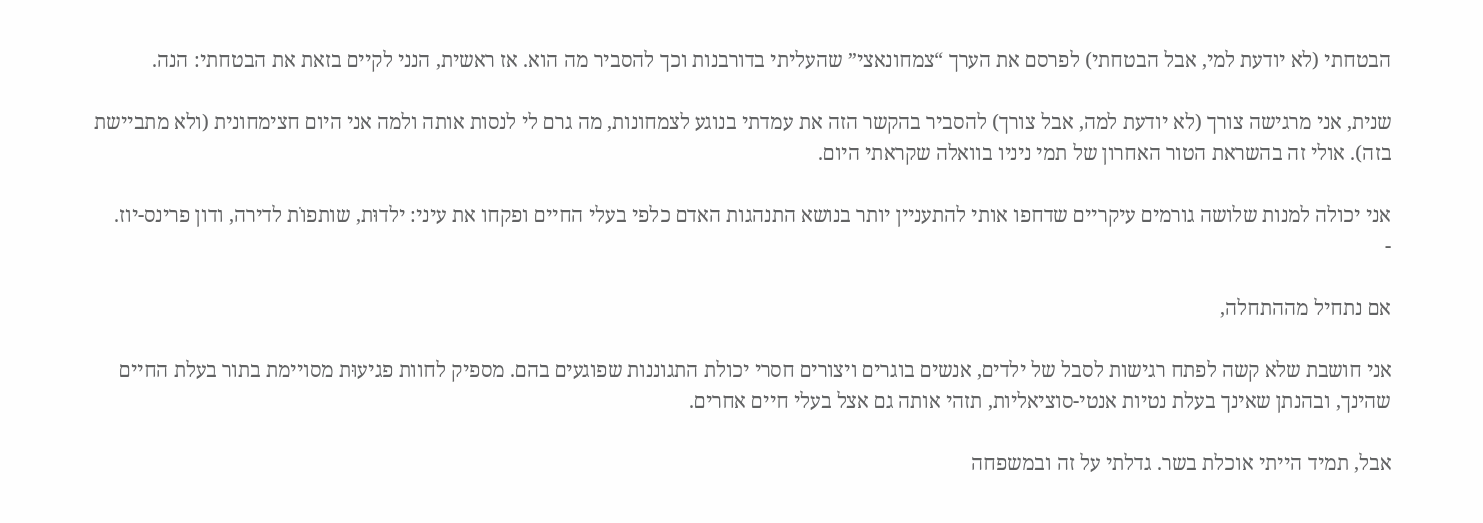הבטחתי (לא יודעת למי, אבל הבטחתי) לפרסם את הערך “צמחונאצי” שהעליתי בדורבנות וכך להסביר מה הוא. אז ראשית, הנני לקיים בזאת את הבטחתי: הנה.

שנית, אני מרגישה צורך (לא יודעת למה, אבל צורך) להסביר בהקשר הזה את עמדתי בנוגע לצמחונות, מה גרם לי לנסות אותה ולמה אני היום חצימחונית (ולא מתביישת בזה). אולי זה בהשראת הטור האחרון של תמי ניניו בוואלה שקראתי היום.

אני יכולה למנות שלושה גורמים עיקריים שדחפו אותי להתעניין יותר בנושא התנהגות האדם כלפי בעלי החיים ופקחו את עיני: ילדוּת, שותפוׁת לדירה, ודון פרינס-יוז.
-

אם נתחיל מההתחלה,

אני חושבת שלא קשה לפתח רגישות לסבל של ילדים, אנשים בוגרים ויצורים חסרי יכולת התגוננות שפוגעים בהם. מספיק לחוות פגיעוּת מסויימת בתור בעלת החיים שהינך, ובהנתן שאינך בעלת נטיות אנטי-סוציאליות, תזהי אותה גם אצל בעלי חיים אחרים.

אבל, תמיד הייתי אוכלת בשר. גדלתי על זה ובמשפחה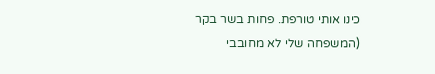כינו אותי טורפת. פחות בשר בקר (המשפחה שלי לא מחובבי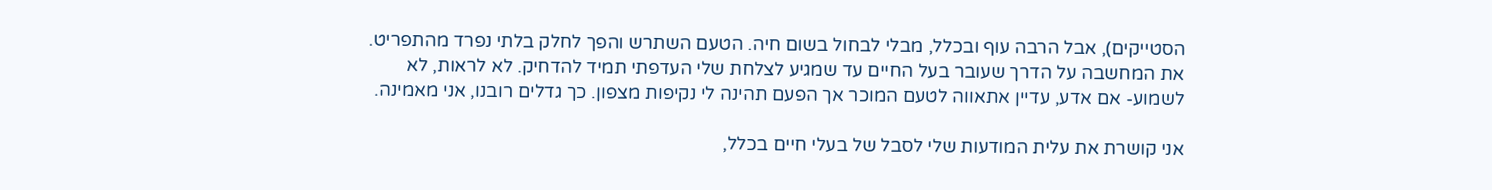הסטייקים), אבל הרבה עוף ובכלל, מבלי לבחול בשום חיה. הטעם השתרש והפך לחלק בלתי נפרד מהתפריט. את המחשבה על הדרך שעובר בעל החיים עד שמגיע לצלחת שלי העדפתי תמיד להדחיק. לא לראות, לא לשמוע- אם אדע, עדיין אתאווה לטעם המוכר אך הפעם תהינה לי נקיפות מצפון. כך גדלים רובנו, אני מאמינה.

אני קושרת את עלית המודעות שלי לסבל של בעלי חיים בכלל,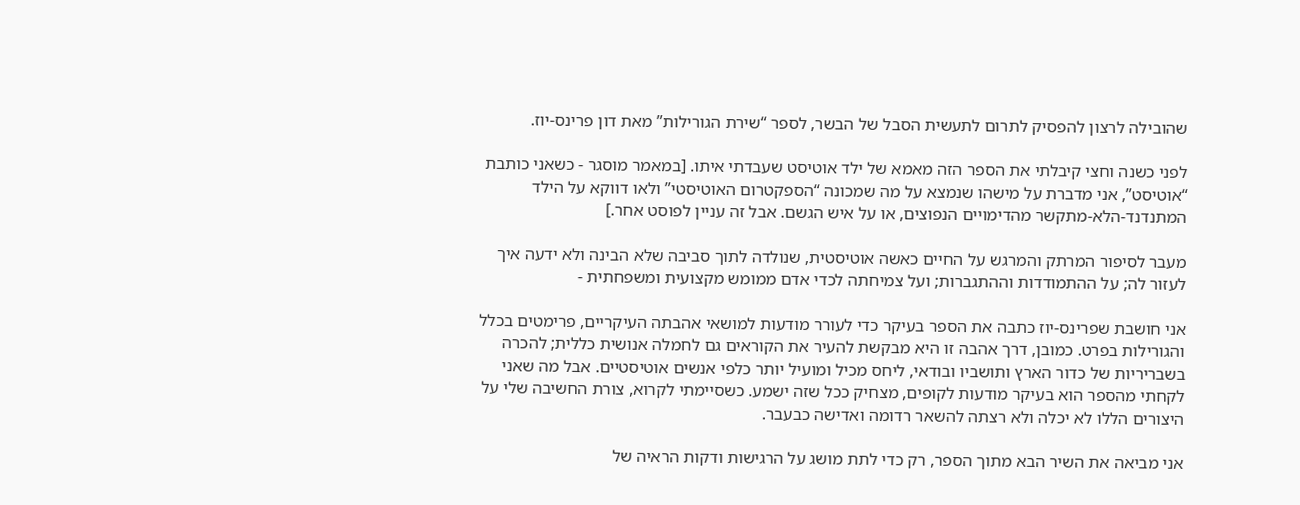שהובילה לרצון להפסיק לתרום לתעשית הסבל של הבשר, לספר “שירת הגורילות” מאת דון פרינס-יוז.

לפני כשנה וחצי קיבלתי את הספר הזה מאמא של ילד אוטיסט שעבדתי איתו. [במאמר מוסגר - כשאני כותבת “אוטיסט”, אני מדברת על מישהו שנמצא על מה שמכונה “הספקטרום האוטיסטי” ולאו דווקא על הילד המתנדנד-הלא-מתקשר מהדימויים הנפוצים, או על איש הגשם. אבל זה עניין לפוסט אחר.]

מעבר לסיפור המרתק והמרגש על החיים כאשה אוטיסטית, שנולדה לתוך סביבה שלא הבינה ולא ידעה איך לעזור לה; על ההתמודדות וההתגברות; ועל צמיחתה לכדי אדם ממומש מקצועית ומשפחתית -

אני חושבת שפרינס-יוז כתבה את הספר בעיקר כדי לעורר מודעות למושאי אהבתה העיקריים, פרימטים בכלל והגורילות בפרט. כמובן, דרך אהבה זו היא מבקשת להעיר את הקוראים גם לחמלה אנושית כללית; להכרה בשבריריות של כדור הארץ ותושביו ובודאי, ליחס מכיל ומועיל יותר כלפי אנשים אוטיסטיים. אבל מה שאני לקחתי מהספר הוא בעיקר מודעות לקופים, מצחיק ככל שזה ישמע. כשסיימתי לקרוא, צורת החשיבה שלי על היצורים הללו לא יכלה ולא רצתה להשאר רדומה ואדישה כבעבר.

אני מביאה את השיר הבא מתוך הספר, רק כדי לתת מושג על הרגישות ודקות הראיה של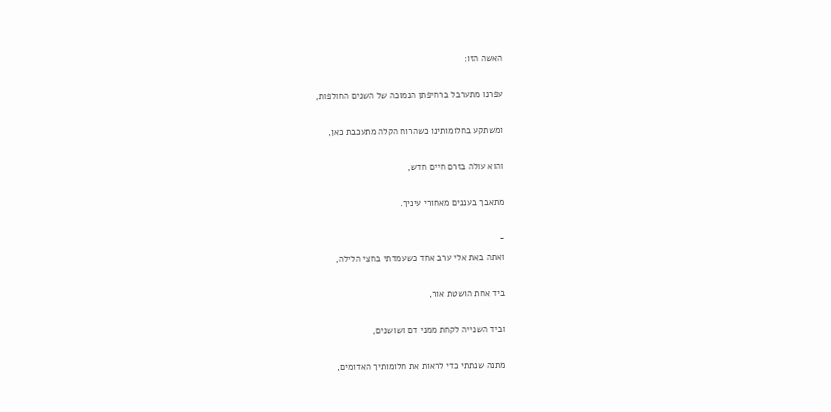האשה הזו:

עפרנו מתערבל ברחיפתן הנמוכה של השנים החולפות,

ומשתקע בחלומותינו כשהרוח הקלה מתעכבת כאן,

והוא עולה בזרם חיים חדש,

מתאבך בעננים מאחורי עיניך.

-
ואתה באת אלי ערב אחד כשעמדתי בחצי הלילה,

ביד אחת הושטת אור,

וביד השנייה לקחת ממני דם ושושנים,

מתנה שנתתי כדי לראות את חלומותיך האדומים,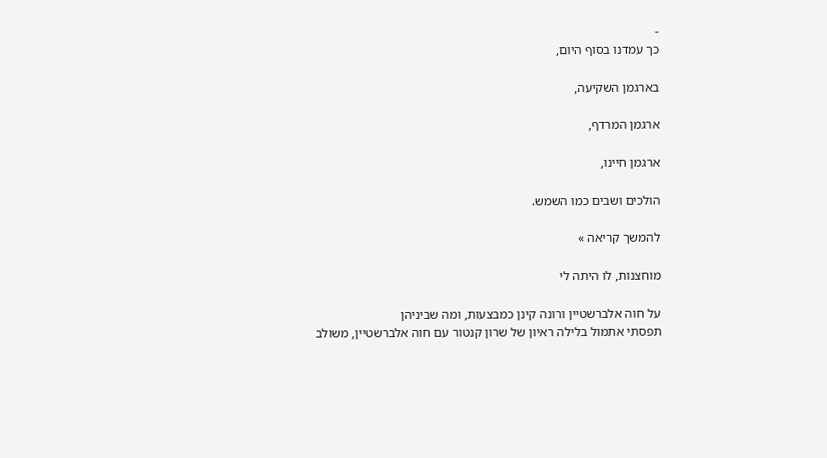-
כך עמדנו בסוף היום,

בארגמן השקיעה,

ארגמן המרדף,

ארגמן חיינו,

הולכים ושבים כמו השמש.

להמשך קריאה »

מוחצנות, לו היתה לי

על חוה אלברשטיין ורונה קינן כמבצעות, ומה שביניהן
תפסתי אתמול בלילה ראיון של שרון קנטור עם חוה אלברשטיין, משולב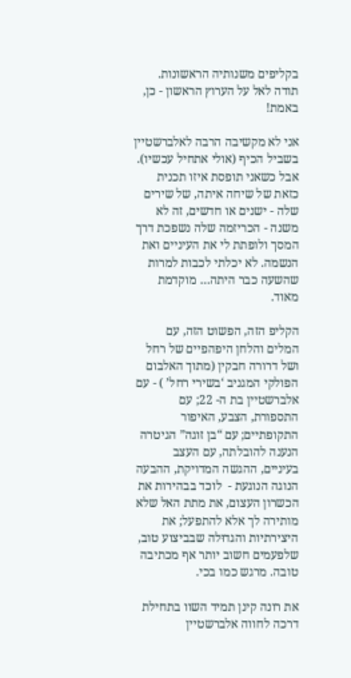בקליפים משנותיה הראשונות. תודה לאל על הערוץ הראשון - כן, באמת!

אני לא מקשיבה הרבה לאלברשטיין בשביל הכיף (אולי אתחיל עכשיו). אבל כשאני תופסת איזו תכנית כזאת של שיחה איתה, של שירים שלה - ישנים או חדשים, זה לא משנה - הכריזמה שלה נשפכת דרך המסך ולופתת לי את העיניים ואת הנשמה. לא יכלתי לכבות למרות שהשעה כבר היתה… מוקדמת מאוד.

הקליפ הזה, הפשוט הזה, עם המלים והלחן היפהפיים של רחל ושל דרורה חבקין (מתוך האלבום הפולקי המגניב ‘בשירי רחל’ ) - עם אלברשטיין בת ה- 22; עם התספורת, הצבע, האיפור התקופתיים; עם “בן זוגה” הגיטרה הנענה להובלתה, עם העצב בעיניים, ההגשה המדויקת, ההבעה הנוגה הנוגעת -  לוכד בבהירות את הכשרון העצום, את מתת האל שלא מותירה לך אלא להתפעל; את היצירתיות והגדוּלה שבביצוע טוב, שלפעמים חשוב יותר אף מכתיבה טובה. מרגש כמו בכי.

את רונה קינן תמיד השוו בתחילת דרכה לחווה אלברשטיין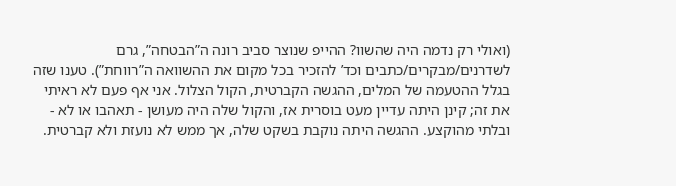(ואולי רק נדמה היה שהשוו? ההייפ שנוצר סביב רונה ה”הבטחה”, גרם לשדרנים/מבקרים/כתבים וכד’ להזכיר בכל מקום את ההשוואה ה”רווחת”). טענו שזה בגלל ההטעמה של המלים, ההגשה הקברטית, הקול הצלול. אני אף פעם לא ראיתי את זה; קינן היתה עדיין מעט בוסרית אז, והקול שלה היה מעושן - תאהבו או לא - ובלתי מהוקצע. ההגשה היתה נוקבת בשקט שלה, אך ממש לא נועזת ולא קברטית.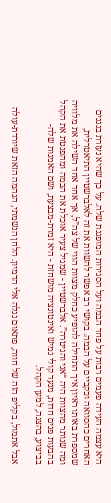היא עצמה העידה פעמים רבות על פחד הבמה ועל הסגירות המופגנת שלה. על כך שהיא נעזרת בנגנים האחרים כהסוואה וכקביים על הבמה. בקושי רב אפשר להשוות את זה לאלברשטיין התיאטרלית, שמספרת באותו ראיון איך התחילה להופיע כחלק מצוות הווי של צה”ל, אך אחד אחד השילה את מלוויה ומה שנותר מהצוות היה “אני והגיטרה”. אלברשטיין - שמגיל צעיר אוכלת את הבמה ומהפנטת את הקהל בהבעות פנים חדות, מנעד קולי גמיש ואינטונציה מושחזת - היא זמרת-מבצעת, ושם האמנות שלה- בביצוע, בהצגה, למען הקהל.

אבל אתמול, בקליפ הזה של חווה, פתאום נגלה אלי הדמיון. הלחן הנשמתי, הנהמה הזאת שיורדת-עולה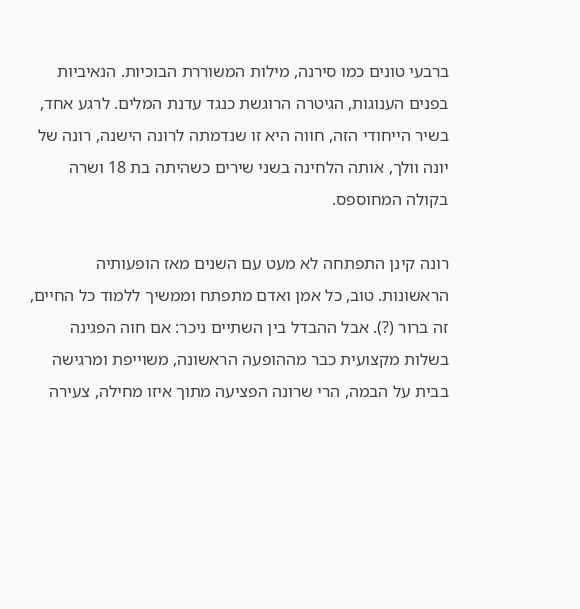ברבעי טונים כמו סירנה, מילות המשוררת הבוכיות. הנאיביות בפנים הענוגות, הגיטרה הרוגשת כנגד עדנת המלים. לרגע אחד, בשיר הייחודי הזה, חווה היא זו שנדמתה לרונה הישנה, רונה של יונה וולך, אותה הלחינה בשני שירים כשהיתה בת 18 ושרה בקולה המחוספס.

רונה קינן התפתחה לא מעט עם השנים מאז הופעותיה הראשונות. טוב, כל אמן ואדם מתפתח וממשיך ללמוד כל החיים, זה ברור (?). אבל ההבדל בין השתיים ניכר: אם חוה הפגינה בשלות מקצועית כבר מההופעה הראשונה, משוייפת ומרגישה בבית על הבמה, הרי שרונה הפציעה מתוך איזו מחילה, צעירה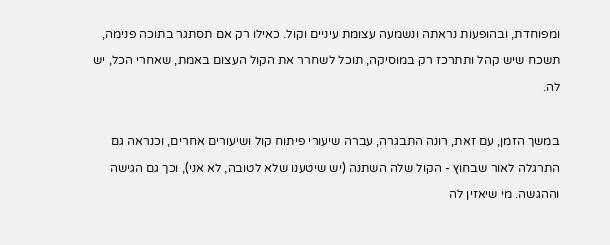ומפוחדת, ובהופעות נראתה ונשמעה עצומת עיניים וקול. כאילו רק אם תסתגר בתוכה פנימה, תשכח שיש קהל ותתרכז רק במוסיקה, תוכל לשחרר את הקול העצום באמת, שאחרי הכל, יש לה.

במשך הזמן, עם זאת, רונה התבגרה, עברה שיעורי פיתוח קול ושיעורים אחרים, וכנראה גם התרגלה לאור שבחוץ - הקול שלה השתנה (יש שיטענו שלא לטובה, לא אני), וכך גם הגישה וההגשה. מי שיאזין לה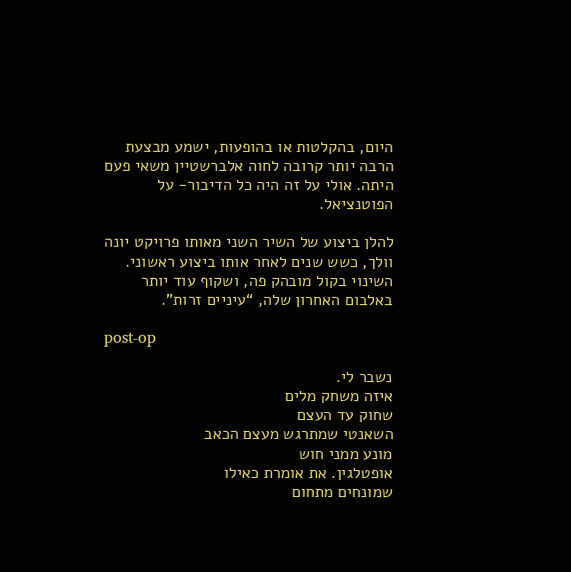היום, בהקלטות או בהופעות, ישמע מבצעת הרבה יותר קרובה לחוה אלברשטיין משאי פעם היתה. אולי על זה היה כל הדיבור- על הפוטנציאל.

להלן ביצוע של השיר השני מאותו פרויקט יונה וולך, כשש שנים לאחר אותו ביצוע ראשוני. השינוי בקול מובהק פה, ושקוף עוד יותר באלבום האחרון שלה, “עיניים זרות”.

post-op

נשבר לי.
איזה משחק מלים
שחוק עד העצם
השאנטי שמתרגש מעצם הכאב
מונע ממני חוש
אופטלגין. את אומרת כאילו
שמונחים מתחום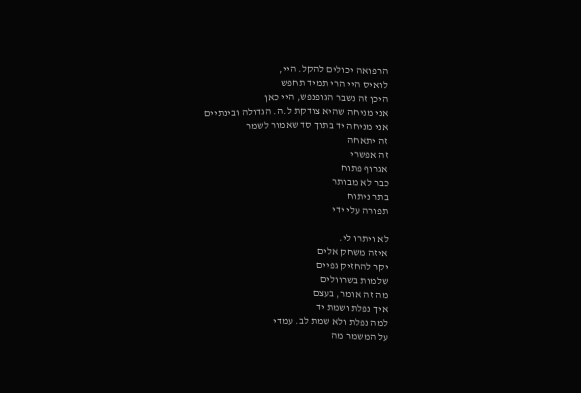הרפואה יכולים להקל. היי,
לואיס היי הרי תמיד תחפש
היכן זה נשבר הגופנפש, היי כאן
אני מניחה שהיא צודקת ל.ה. הגדולה ובינתיים
אני מניחה יד בתוך סד שאמור לשמר
זה יתאחה
זה אפשרי
אגרוף פתוח
כבר לא מבותר
בתר ניתוח
תפורה עלי ידי

לא ויתרו לי.
איזה משחק אלים
יקר להחזיק גפיים
שלמות בשרוולים
מה זה אומר, בעצם
איך נפלת ושמת יד
למה נפלת ולא שמת לב. עמדי
על המשמר מה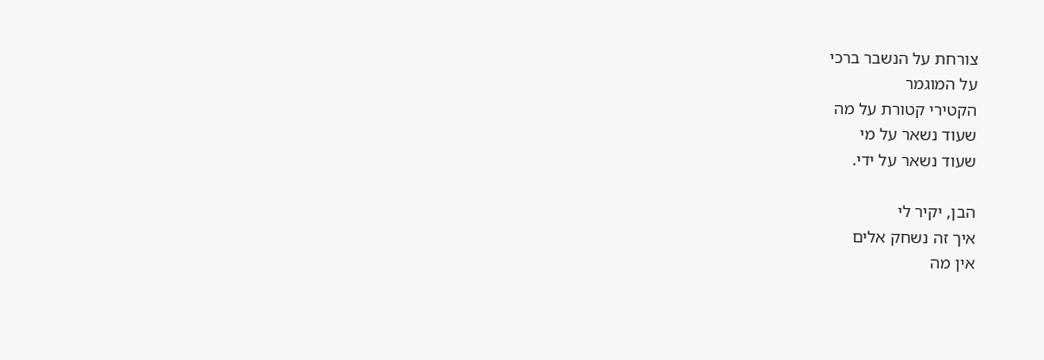צורחת על הנשבר ברכי
על המוגמר
הקטירי קטורת על מה
שעוד נשאר על מי
שעוד נשאר על ידי.

הבן, יקיר לי
איך זה נשחק אלים
אין מה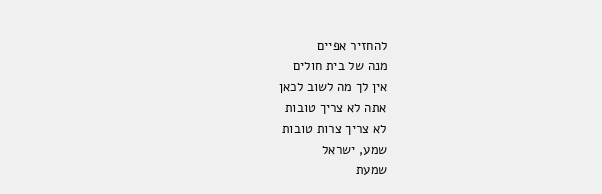להחזיר אפיים
מנה של בית חולים
אין לך מה לשוב לכאן
אתה לא צריך טובות
לא צריך צרות טובות
שמע, ישראל
שמעת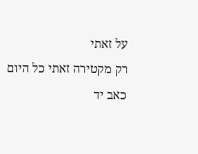על זאתי
רק מקטירה זאתי כל היום
כאב יד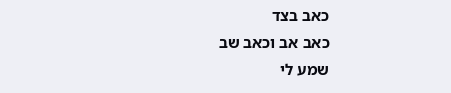כאב בצד
כאב אב וכאב שב
שמע לי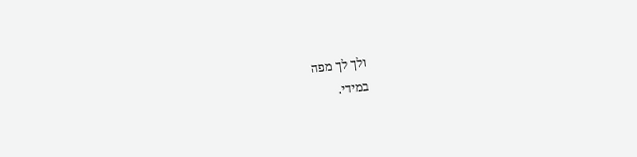ולך לך מפה
במידי.